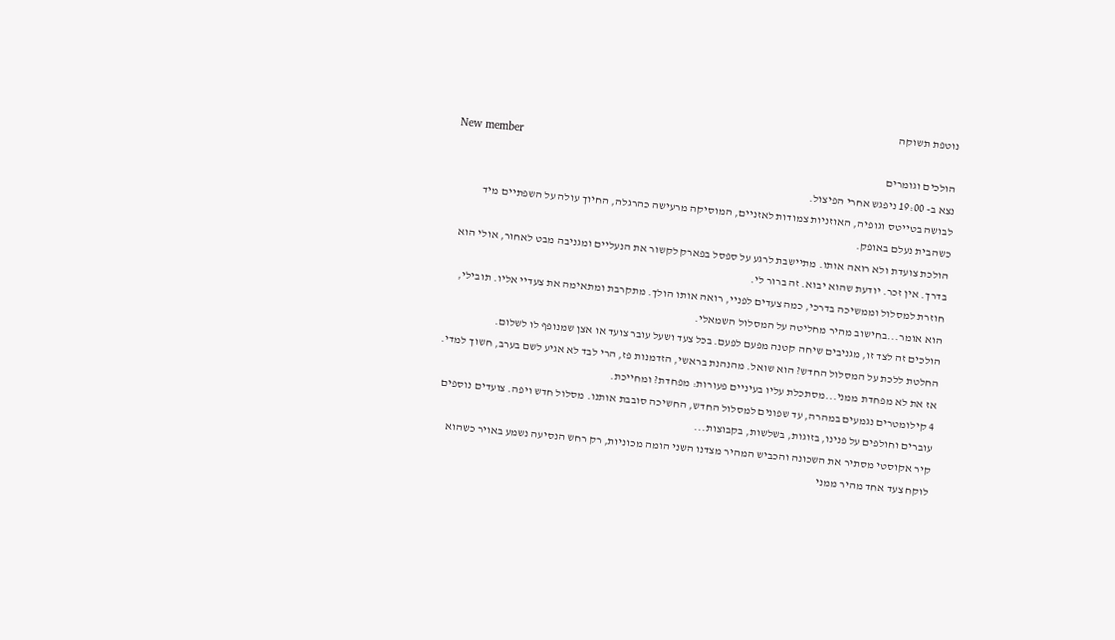נוטפת תשוקה
New member
הולכים וגומרים
נצא ב- 19:00 ניפגש אחרי הפיצול.
לבושה בטייטס וגופיה, האוזניות צמודות לאזניים, המוסיקה מרעישה כהרגלה, החיוך עולה על השפתיים מיד כשהבית נעלם באופק.
הולכת צועדת ולא רואה אותו. מתיישבת לרגע על ספסל בפארק לקשור את הנעליים ומגניבה מבט לאחור, אולי הוא בדרך. אין זכר. יודעת שהוא יבוא. זה ברור לי.
חוזרת למסלול וממשיכה בדרכי, כמה צעדים לפניי, רואה אותו הולך. מתקרבת ומתאימה את צעדיי אליו. תובילי, הוא אומר...בחישוב מהיר מחליטה על המסלול השמאלי.
הולכים זה לצד זו, מגניבים שיחה קטנה מפעם לפעם. בכל צעד ושעל עובר צועד או אצן שמנופף לו לשלום.
החלטת ללכת על המסלול החדש? הוא שואל. מהנהנת בראשי, הזדמנות פז, הרי לבד לא אגיע לשם בערב, חשוך למדי. אז את לא מפחדת ממני...מסתכלת עליו בעיניים פעורות: מפחדת? ומחייכת.
4 קילומטרים נגמעים במהרה, עד שפונים למסלול החדש, החשיכה סובבת אותנו. מסלול חדש ויפה. צועדים נוספים עוברים וחולפים על פנינו, בזוגות, בשלשות, בקבוצות...
קיר אקוסטי מסתיר את השכונה והכביש המהיר מצדנו השני הומה מכוניות, רק רחש הנסיעה נשמע באויר כשהוא לוקח צעד אחד מהיר ממני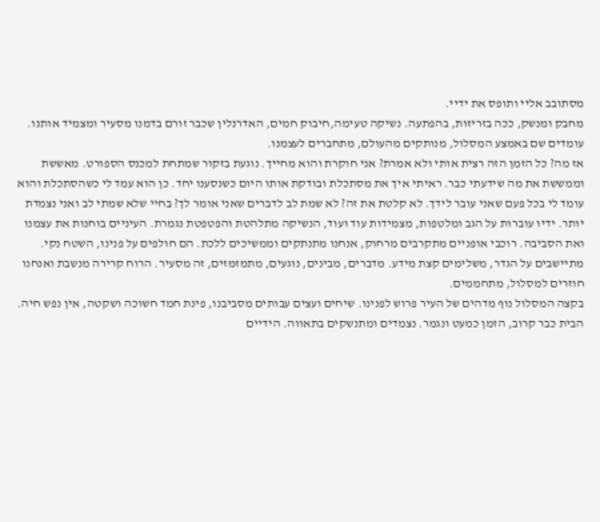מסתובב אליי ותופס את ידיי.
מחבק ומנשק, ככה בזריזות, בהפתעה. נשיקה טעימה,חיבוק חמים, האדרנלין שכבר זורם בדמנו מסעיר ומצמיד אותנו. עומדים שם באמצע המסלול, מנותקים מהעולם, מתחברים לעצמנו.
אז מה? כל הזמן הזה רצית אותי ולא אמרת? אני חוקרת והוא מחייך. נוגעת בזקור שמתחת למכנס הספורט. מאששת וממששת את מה שידעתי כבר. ראיתי איך את מסתכלת ובודקת אותו היום כשנסענו יחד. כן הוא עמד לי כשהסתכלת והוא עומד לי בכל פעם שאני עובר לידך. לא קלטת את זה? לא שמת לב לדברים שאני אומר לך? בחיי שלא שמתי לב ואני נצמדת יותר. ידיו עוברות על הגב ומלטפות, מצמידות עוד ועוד, הנשיקה מתלהטת והפטפטת נגמרת. העיניים בוחנות את עצמנו ואת הסביבה. רוכבי אופניים מתקרבים מרחוק, אנחנו מתנתקים וממשיכים ללכת. הם חולפים על פנינו, השטח נקי. מתיישבים על הגדר, משלימים קצת מידע. מדברים, מבינים, נוגעים, מתמזמזים, זה מסעיר. הרוח קרירה מנשבת ואנחנו חוזרים למסלול, מתחממים.
בקצה המסלול נוף מדהים של העיר פרוש לפנינו. שיחים ועצים עבותים מסביבנו, פינת חמד חשוכה ושקטה, אין נפש חיה.
הבית כבר קרוב, הזמן כמעט ונגמר. נצמדים ומתנשקים בתאווה. הידיים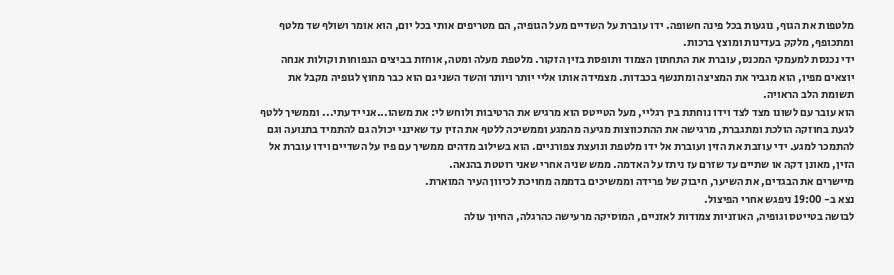מלטפות את הגוף, נוגעות בכל פינה חשופה. ידו עוברת על השדיים מעל הגופיה, הם מטריפים אותי בכל יום, הוא אומר ושולף שד מלטף ומתכופף, מלקק בעדינות ומוצץ ברכות.
ידי נכנסת למעמקי המכנס, עוברת את התחתון הצמוד ותופסת בזין הזקור. מלטפת מעלה ומטה, אוחזת בביצים הנפוחות וקולות אנחה יוצאים מפיו, הוא מגביר את המציצה ומתנשף בכבדות. מצמידה אותו אליי יותר ויותר והשד השני גם הוא כבר מחוץ לגופיה מקבל את תשומת הלב הראויה.
הוא עובר עם לשונו מצד לצד וידו נוחתת בין רגליי, מעל הטייטס הוא מרגיש את הרטיבות ולוחש לי: את משהו...אני ידעתי... וממשיך ללטף לגעת בחוזקה הולכת ומתגברת, מרגישה את ההתכווצות מגיעה מהמגע וממשיכה ללטף את הזין עד שאינני יכולה גם להתמיד בתנועה וגם להתמכר למגע. ידי עוזבת את הזין ועוברת אל ידו מלטפת ונועצת צפורניים. הוא בשילוב מדהים ממשיך עם פיו על השדיים וידו עוברת אל הזין, מאונן דקה או שתיים עד שזרם עז ניתז על האדמה. ממש שניה אחרי שאני רוטטת בהנאה.
מיישרים את הבגדים, את השיער, חיבוק של פרידה וממשיכים בדממה מחויכת לכיוון העיר המוארת.
נצא ב- 19:00 ניפגש אחרי הפיצול.
לבושה בטייטס וגופיה, האוזניות צמודות לאזניים, המוסיקה מרעישה כהרגלה, החיוך עולה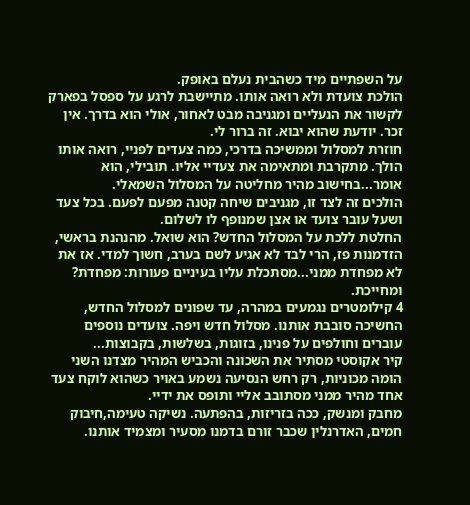על השפתיים מיד כשהבית נעלם באופק.
הולכת צועדת ולא רואה אותו. מתיישבת לרגע על ספסל בפארק לקשור את הנעליים ומגניבה מבט לאחור, אולי הוא בדרך. אין זכר. יודעת שהוא יבוא. זה ברור לי.
חוזרת למסלול וממשיכה בדרכי, כמה צעדים לפניי, רואה אותו הולך. מתקרבת ומתאימה את צעדיי אליו. תובילי, הוא אומר...בחישוב מהיר מחליטה על המסלול השמאלי.
הולכים זה לצד זו, מגניבים שיחה קטנה מפעם לפעם. בכל צעד ושעל עובר צועד או אצן שמנופף לו לשלום.
החלטת ללכת על המסלול החדש? הוא שואל. מהנהנת בראשי, הזדמנות פז, הרי לבד לא אגיע לשם בערב, חשוך למדי. אז את לא מפחדת ממני...מסתכלת עליו בעיניים פעורות: מפחדת? ומחייכת.
4 קילומטרים נגמעים במהרה, עד שפונים למסלול החדש, החשיכה סובבת אותנו. מסלול חדש ויפה. צועדים נוספים עוברים וחולפים על פנינו, בזוגות, בשלשות, בקבוצות...
קיר אקוסטי מסתיר את השכונה והכביש המהיר מצדנו השני הומה מכוניות, רק רחש הנסיעה נשמע באויר כשהוא לוקח צעד אחד מהיר ממני מסתובב אליי ותופס את ידיי.
מחבק ומנשק, ככה בזריזות, בהפתעה. נשיקה טעימה,חיבוק חמים, האדרנלין שכבר זורם בדמנו מסעיר ומצמיד אותנו.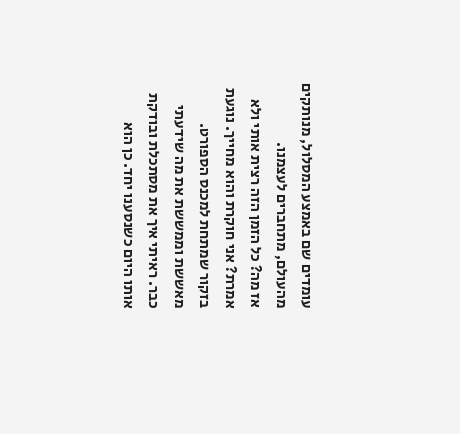עומדים שם באמצע המסלול, מנותקים מהעולם, מתחברים לעצמנו.
אז מה? כל הזמן הזה רצית אותי ולא אמרת? אני חוקרת והוא מחייך. נוגעת בזקור שמתחת למכנס הספורט. מאששת וממששת את מה שידעתי כבר. ראיתי איך את מסתכלת ובודקת אותו היום כשנסענו יחד. כן הוא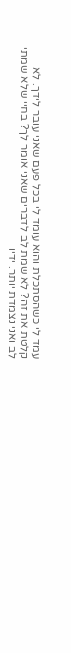עמד לי כשהסתכלת והוא עומד לי בכל פעם שאני עובר לידך. לא קלטת את זה? לא שמת לב לדברים שאני אומר לך? בחיי שלא שמתי לב ואני נצמדת יותר. ידיו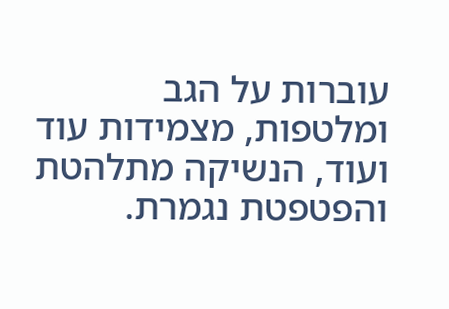עוברות על הגב ומלטפות, מצמידות עוד ועוד, הנשיקה מתלהטת והפטפטת נגמרת.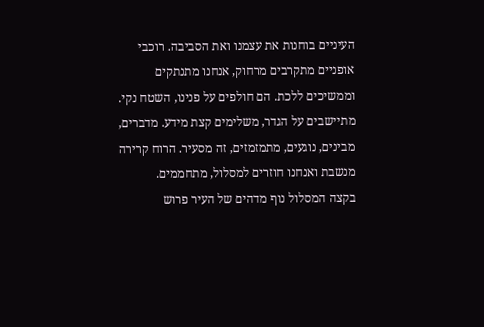העיניים בוחנות את עצמנו ואת הסביבה. רוכבי אופניים מתקרבים מרחוק, אנחנו מתנתקים וממשיכים ללכת. הם חולפים על פנינו, השטח נקי. מתיישבים על הגדר, משלימים קצת מידע. מדברים, מבינים, נוגעים, מתמזמזים, זה מסעיר. הרוח קרירה מנשבת ואנחנו חוזרים למסלול, מתחממים.
בקצה המסלול נוף מדהים של העיר פרוש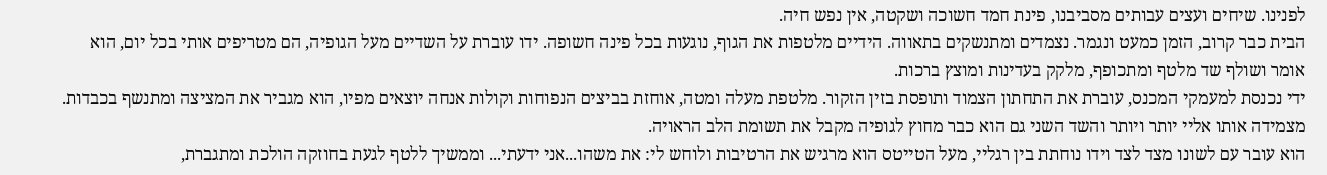לפנינו. שיחים ועצים עבותים מסביבנו, פינת חמד חשוכה ושקטה, אין נפש חיה.
הבית כבר קרוב, הזמן כמעט ונגמר. נצמדים ומתנשקים בתאווה. הידיים מלטפות את הגוף, נוגעות בכל פינה חשופה. ידו עוברת על השדיים מעל הגופיה, הם מטריפים אותי בכל יום, הוא אומר ושולף שד מלטף ומתכופף, מלקק בעדינות ומוצץ ברכות.
ידי נכנסת למעמקי המכנס, עוברת את התחתון הצמוד ותופסת בזין הזקור. מלטפת מעלה ומטה, אוחזת בביצים הנפוחות וקולות אנחה יוצאים מפיו, הוא מגביר את המציצה ומתנשף בכבדות. מצמידה אותו אליי יותר ויותר והשד השני גם הוא כבר מחוץ לגופיה מקבל את תשומת הלב הראויה.
הוא עובר עם לשונו מצד לצד וידו נוחתת בין רגליי, מעל הטייטס הוא מרגיש את הרטיבות ולוחש לי: את משהו...אני ידעתי... וממשיך ללטף לגעת בחוזקה הולכת ומתגברת,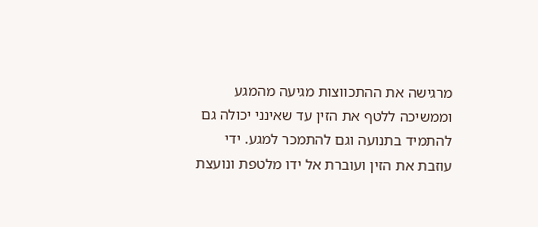מרגישה את ההתכווצות מגיעה מהמגע וממשיכה ללטף את הזין עד שאינני יכולה גם להתמיד בתנועה וגם להתמכר למגע. ידי עוזבת את הזין ועוברת אל ידו מלטפת ונועצת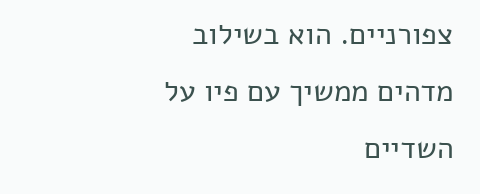צפורניים. הוא בשילוב מדהים ממשיך עם פיו על השדיים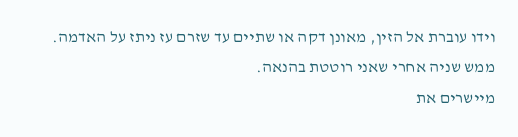וידו עוברת אל הזין, מאונן דקה או שתיים עד שזרם עז ניתז על האדמה. ממש שניה אחרי שאני רוטטת בהנאה.
מיישרים את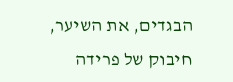הבגדים, את השיער, חיבוק של פרידה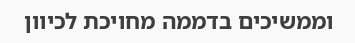וממשיכים בדממה מחויכת לכיוון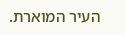העיר המוארת.